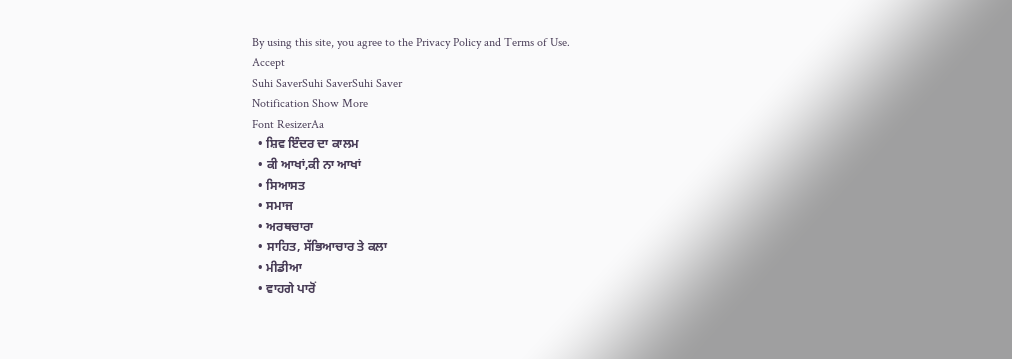By using this site, you agree to the Privacy Policy and Terms of Use.
Accept
Suhi SaverSuhi SaverSuhi Saver
Notification Show More
Font ResizerAa
  • ਸ਼ਿਵ ਇੰਦਰ ਦਾ ਕਾਲਮ
  • ਕੀ ਆਖਾਂ,ਕੀ ਨਾ ਆਖਾਂ
  • ਸਿਆਸਤ
  • ਸਮਾਜ
  • ਅਰਥਚਾਰਾ
  • ਸਾਹਿਤ, ਸੱਭਿਆਚਾਰ ਤੇ ਕਲਾ
  • ਮੀਡੀਆ
  • ਵਾਹਗੇ ਪਾਰੋਂ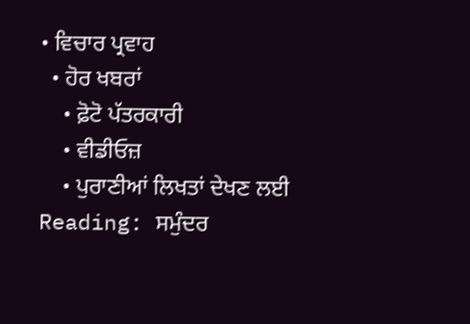• ਵਿਚਾਰ ਪ੍ਰਵਾਹ
  • ਹੋਰ ਖਬਰਾਂ
    • ਫ਼ੋਟੋ ਪੱਤਰਕਾਰੀ
    • ਵੀਡੀਓਜ਼
    • ਪੁਰਾਣੀਆਂ ਲਿਖਤਾਂ ਦੇਖਣ ਲਈ
Reading: ਸਮੁੰਦਰ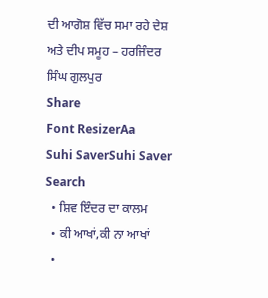ਦੀ ਆਗੋਸ਼ ਵਿੱਚ ਸਮਾ ਰਹੇ ਦੇਸ਼ ਅਤੇ ਦੀਪ ਸਮੂਹ – ਹਰਜਿੰਦਰ ਸਿੰਘ ਗੁਲਪੁਰ
Share
Font ResizerAa
Suhi SaverSuhi Saver
Search
  • ਸ਼ਿਵ ਇੰਦਰ ਦਾ ਕਾਲਮ
  • ਕੀ ਆਖਾਂ,ਕੀ ਨਾ ਆਖਾਂ
  •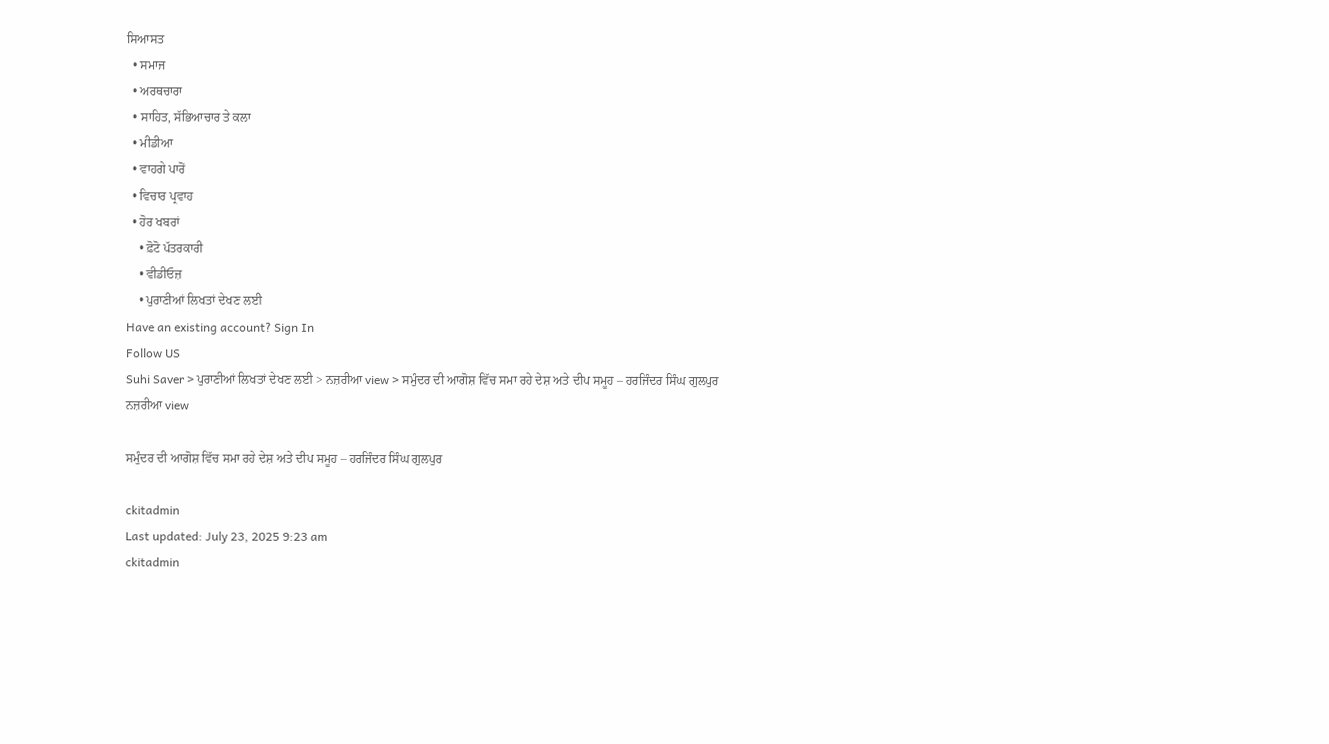ਸਿਆਸਤ
  • ਸਮਾਜ
  • ਅਰਥਚਾਰਾ
  • ਸਾਹਿਤ, ਸੱਭਿਆਚਾਰ ਤੇ ਕਲਾ
  • ਮੀਡੀਆ
  • ਵਾਹਗੇ ਪਾਰੋਂ
  • ਵਿਚਾਰ ਪ੍ਰਵਾਹ
  • ਹੋਰ ਖਬਰਾਂ
    • ਫ਼ੋਟੋ ਪੱਤਰਕਾਰੀ
    • ਵੀਡੀਓਜ਼
    • ਪੁਰਾਣੀਆਂ ਲਿਖਤਾਂ ਦੇਖਣ ਲਈ
Have an existing account? Sign In
Follow US
Suhi Saver > ਪੁਰਾਣੀਆਂ ਲਿਖਤਾਂ ਦੇਖਣ ਲਈ > ਨਜ਼ਰੀਆ view > ਸਮੁੰਦਰ ਦੀ ਆਗੋਸ਼ ਵਿੱਚ ਸਮਾ ਰਹੇ ਦੇਸ਼ ਅਤੇ ਦੀਪ ਸਮੂਹ – ਹਰਜਿੰਦਰ ਸਿੰਘ ਗੁਲਪੁਰ
ਨਜ਼ਰੀਆ view

ਸਮੁੰਦਰ ਦੀ ਆਗੋਸ਼ ਵਿੱਚ ਸਮਾ ਰਹੇ ਦੇਸ਼ ਅਤੇ ਦੀਪ ਸਮੂਹ – ਹਰਜਿੰਦਰ ਸਿੰਘ ਗੁਲਪੁਰ

ckitadmin
Last updated: July 23, 2025 9:23 am
ckitadmin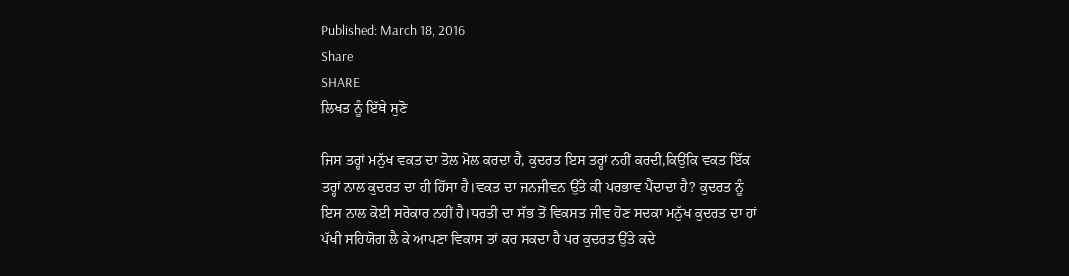Published: March 18, 2016
Share
SHARE
ਲਿਖਤ ਨੂੰ ਇੱਥੇ ਸੁਣੋ

ਜਿਸ ਤਰ੍ਹਾਂ ਮਨੁੱਖ ਵਕਤ ਦਾ ਤੋਲ ਮੋਲ ਕਰਦਾ ਹੈ, ਕੁਦਰਤ ਇਸ ਤਰ੍ਹਾਂ ਨਹੀਂ ਕਰਦੀ,ਕਿਉਂਕਿ ਵਕਤ ਇੱਕ ਤਰ੍ਹਾਂ ਨਾਲ ਕੁਦਰਤ ਦਾ ਹੀ ਹਿੱਸਾ ਹੈ।ਵਕਤ ਦਾ ਜਨਜੀਵਨ ਉੱਤੇ ਕੀ ਪਰਭਾਵ ਪੈਂਦਾਦਾ ਹੈ? ਕੁਦਰਤ ਨੂੰ ਇਸ ਨਾਲ ਕੋਈ ਸਰੋਕਾਰ ਨਹੀਂ ਹੈ।ਧਰਤੀ ਦਾ ਸੱਭ ਤੋਂ ਵਿਕਸਤ ਜੀਵ ਹੋਣ ਸਦਕਾ ਮਨੁੱਖ ਕੁਦਰਤ ਦਾ ਹਾਂ ਪੱਖੀ ਸਹਿਯੋਗ ਲੈ ਕੇ ਆਪਣਾ ਵਿਕਾਸ ਤਾਂ ਕਰ ਸਕਦਾ ਹੈ ਪਰ ਕੁਦਰਤ ਉੱਤੇ ਕਦੇ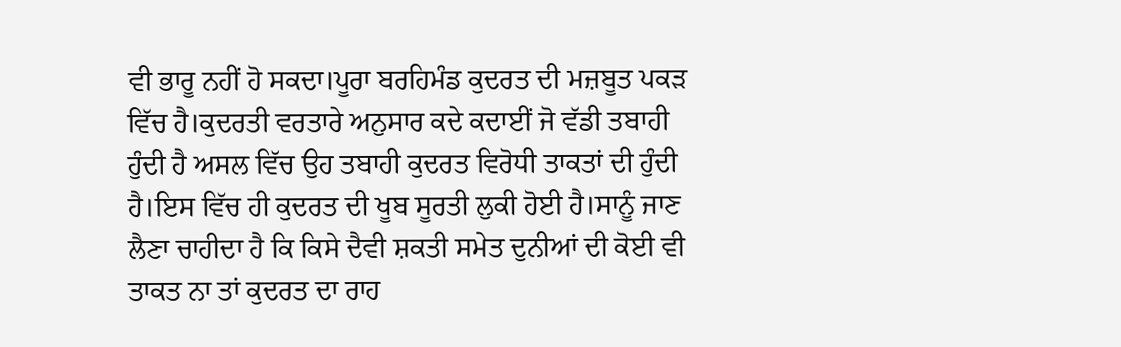ਵੀ ਭਾਰੂ ਨਹੀਂ ਹੋ ਸਕਦਾ।ਪੂਰਾ ਬਰਹਿਮੰਡ ਕੁਦਰਤ ਦੀ ਮਜ਼ਬੂਤ ਪਕੜ ਵਿੱਚ ਹੈ।ਕੁਦਰਤੀ ਵਰਤਾਰੇ ਅਨੁਸਾਰ ਕਦੇ ਕਦਾਈਂ ਜੋ ਵੱਡੀ ਤਬਾਹੀ ਹੁੰਦੀ ਹੈ ਅਸਲ ਵਿੱਚ ਉਹ ਤਬਾਹੀ ਕੁਦਰਤ ਵਿਰੋਧੀ ਤਾਕਤਾਂ ਦੀ ਹੁੰਦੀ ਹੈ।ਇਸ ਵਿੱਚ ਹੀ ਕੁਦਰਤ ਦੀ ਖੂਬ ਸੂਰਤੀ ਲੁਕੀ ਹੋਈ ਹੈ।ਸਾਨੂੰ ਜਾਣ ਲੈਣਾ ਚਾਹੀਦਾ ਹੈ ਕਿ ਕਿਸੇ ਦੈਵੀ ਸ਼ਕਤੀ ਸਮੇਤ ਦੁਨੀਆਂ ਦੀ ਕੋਈ ਵੀ ਤਾਕਤ ਨਾ ਤਾਂ ਕੁਦਰਤ ਦਾ ਰਾਹ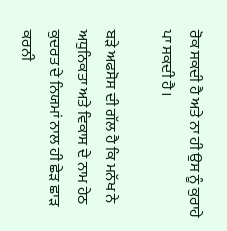ਰੋਕ ਸਕਦੀ ਹੈ ਅਤੇ ਨਾ ਹੀ ਉਸ ਨੂੰ ਕੁਰਾਹੇ ਪਾ ਸਕਦੀ ਹੈ।

ਬੜੇ ਅਫਸੋਸ ਦੀ ਗੱਲ ਹੈ ਕਿ ਮਨੱਖ ਨੇ ਅਧੁਨਿਕਤਾ ਅਤੇ ਵਿਕਾਸ ਦੇ ਨਾਮ ਹੇਠ ਕੁਦਰਤ ਦੇ ਨਿਯਮਾਂ ਨਾਲ ਹੀ ਛੇੜ ਛਾੜ ਕਰਨੀ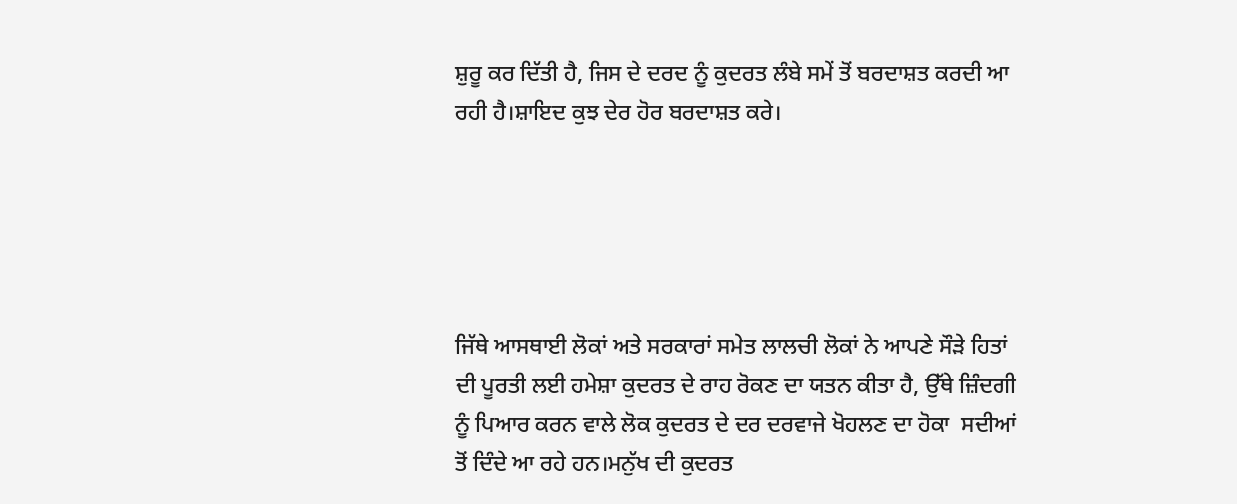ਸ਼ੁਰੂ ਕਰ ਦਿੱਤੀ ਹੈ, ਜਿਸ ਦੇ ਦਰਦ ਨੂੰ ਕੁਦਰਤ ਲੰਬੇ ਸਮੇਂ ਤੋਂ ਬਰਦਾਸ਼ਤ ਕਰਦੀ ਆ ਰਹੀ ਹੈ।ਸ਼ਾਇਦ ਕੁਝ ਦੇਰ ਹੋਰ ਬਰਦਾਸ਼ਤ ਕਰੇ।





ਜਿੱਥੇ ਆਸਥਾਈ ਲੋਕਾਂ ਅਤੇ ਸਰਕਾਰਾਂ ਸਮੇਤ ਲਾਲਚੀ ਲੋਕਾਂ ਨੇ ਆਪਣੇ ਸੌੜੇ ਹਿਤਾਂ ਦੀ ਪੂਰਤੀ ਲਈ ਹਮੇਸ਼ਾ ਕੁਦਰਤ ਦੇ ਰਾਹ ਰੋਕਣ ਦਾ ਯਤਨ ਕੀਤਾ ਹੈ, ਉੱਥੇ ਜ਼ਿੰਦਗੀ ਨੂੰ ਪਿਆਰ ਕਰਨ ਵਾਲੇ ਲੋਕ ਕੁਦਰਤ ਦੇ ਦਰ ਦਰਵਾਜੇ ਖੋਹਲਣ ਦਾ ਹੋਕਾ  ਸਦੀਆਂ ਤੋਂ ਦਿੰਦੇ ਆ ਰਹੇ ਹਨ।ਮਨੁੱਖ ਦੀ ਕੁਦਰਤ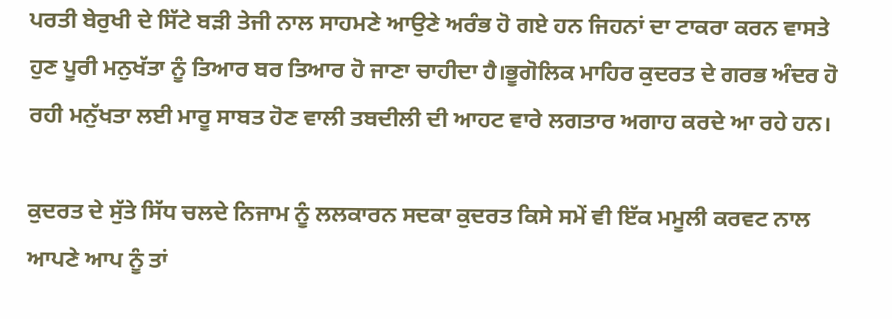ਪਰਤੀ ਬੇਰੁਖੀ ਦੇ ਸਿੱਟੇ ਬੜੀ ਤੇਜੀ ਨਾਲ ਸਾਹਮਣੇ ਆਉਣੇ ਅਰੰਭ ਹੋ ਗਏ ਹਨ ਜਿਹਨਾਂ ਦਾ ਟਾਕਰਾ ਕਰਨ ਵਾਸਤੇ ਹੁਣ ਪੂਰੀ ਮਨੁਖੱਤਾ ਨੂੰ ਤਿਆਰ ਬਰ ਤਿਆਰ ਹੋ ਜਾਣਾ ਚਾਹੀਦਾ ਹੈ।ਭੂਗੋਲਿਕ ਮਾਹਿਰ ਕੁਦਰਤ ਦੇ ਗਰਭ ਅੰਦਰ ਹੋ ਰਹੀ ਮਨੁੱਖਤਾ ਲਈ ਮਾਰੂ ਸਾਬਤ ਹੋਣ ਵਾਲੀ ਤਬਦੀਲੀ ਦੀ ਆਹਟ ਵਾਰੇ ਲਗਤਾਰ ਅਗਾਹ ਕਰਦੇ ਆ ਰਹੇ ਹਨ।

ਕੁਦਰਤ ਦੇ ਸੁੱਤੇ ਸਿੱਧ ਚਲਦੇ ਨਿਜਾਮ ਨੂੰ ਲਲਕਾਰਨ ਸਦਕਾ ਕੁਦਰਤ ਕਿਸੇ ਸਮੇਂ ਵੀ ਇੱਕ ਮਮੂਲੀ ਕਰਵਟ ਨਾਲ ਆਪਣੇ ਆਪ ਨੂੰ ਤਾਂ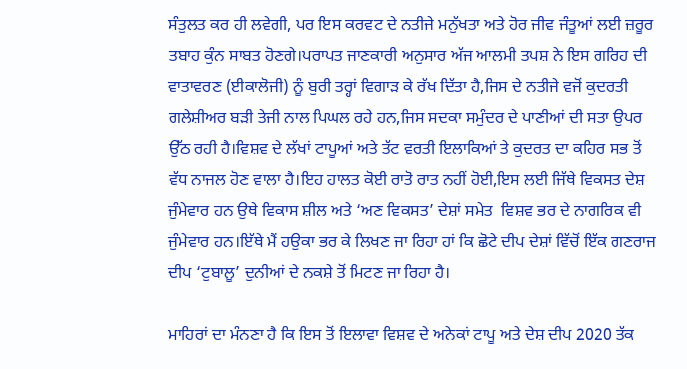ਸੰਤੁਲਤ ਕਰ ਹੀ ਲਵੇਗੀ, ਪਰ ਇਸ ਕਰਵਟ ਦੇ ਨਤੀਜੇ ਮਨੁੱਖਤਾ ਅਤੇ ਹੋਰ ਜੀਵ ਜੰਤੂਆਂ ਲਈ ਜ਼ਰੂਰ ਤਬਾਹ ਕੁੰਨ ਸਾਬਤ ਹੋਣਗੇ।ਪਰਾਪਤ ਜਾਣਕਾਰੀ ਅਨੁਸਾਰ ਅੱਜ ਆਲਮੀ ਤਪਸ਼ ਨੇ ਇਸ ਗਰਿਹ ਦੀ ਵਾਤਾਵਰਣ (ਈਕਾਲੋਜੀ) ਨੂੰ ਬੁਰੀ ਤਰ੍ਹਾਂ ਵਿਗਾੜ ਕੇ ਰੱਖ ਦਿੱਤਾ ਹੈ,ਜਿਸ ਦੇ ਨਤੀਜੇ ਵਜੋਂ ਕੁਦਰਤੀ ਗਲੇਸ਼ੀਅਰ ਬੜੀ ਤੇਜੀ ਨਾਲ ਪਿਘਲ ਰਹੇ ਹਨ,ਜਿਸ ਸਦਕਾ ਸਮੁੰਦਰ ਦੇ ਪਾਣੀਆਂ ਦੀ ਸਤਾ ਉਪਰ ਉੱਠ ਰਹੀ ਹੈ।ਵਿਸ਼ਵ ਦੇ ਲੱਖਾਂ ਟਾਪੂਆਂ ਅਤੇ ਤੱਟ ਵਰਤੀ ਇਲਾਕਿਆਂ ਤੇ ਕੁਦਰਤ ਦਾ ਕਹਿਰ ਸਭ ਤੋਂ ਵੱਧ ਨਾਜਲ ਹੋਣ ਵਾਲਾ ਹੈ।ਇਹ ਹਾਲਤ ਕੋਈ ਰਾਤੋ ਰਾਤ ਨਹੀਂ ਹੋਈ,ਇਸ ਲਈ ਜਿੱਥੇ ਵਿਕਸਤ ਦੇਸ਼  ਜੁੰਮੇਵਾਰ ਹਨ ਉਥੇ ਵਿਕਾਸ ਸ਼ੀਲ ਅਤੇ ‘ਅਣ ਵਿਕਸਤ’ ਦੇਸ਼ਾਂ ਸਮੇਤ  ਵਿਸ਼ਵ ਭਰ ਦੇ ਨਾਗਰਿਕ ਵੀ ਜੁੰਮੇਵਾਰ ਹਨ।ਇੱਥੇ ਮੈਂ ਹਉਕਾ ਭਰ ਕੇ ਲਿਖਣ ਜਾ ਰਿਹਾ ਹਾਂ ਕਿ ਛੋਟੇ ਦੀਪ ਦੇਸ਼ਾਂ ਵਿੱਚੋਂ ਇੱਕ ਗਣਰਾਜ ਦੀਪ ‘ਟੁਬਾਲੂ’ ਦੁਨੀਆਂ ਦੇ ਨਕਸ਼ੇ ਤੋਂ ਮਿਟਣ ਜਾ ਰਿਹਾ ਹੈ।

ਮਾਹਿਰਾਂ ਦਾ ਮੰਨਣਾ ਹੈ ਕਿ ਇਸ ਤੋਂ ਇਲਾਵਾ ਵਿਸ਼ਵ ਦੇ ਅਨੇਕਾਂ ਟਾਪੂ ਅਤੇ ਦੇਸ਼ ਦੀਪ 2020 ਤੱਕ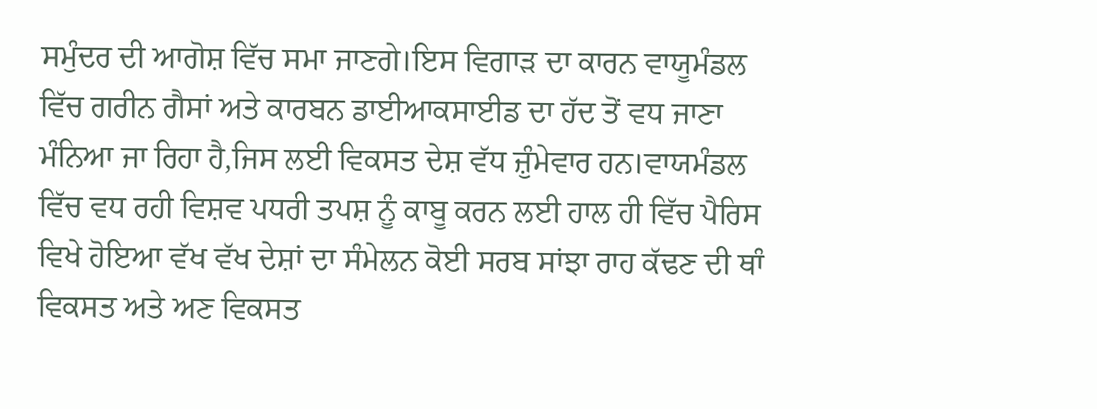ਸਮੁੰਦਰ ਦੀ ਆਗੋਸ਼ ਵਿੱਚ ਸਮਾ ਜਾਣਗੇ।ਇਸ ਵਿਗਾੜ ਦਾ ਕਾਰਨ ਵਾਯੂਮੰਡਲ ਵਿੱਚ ਗਰੀਨ ਗੈਸਾਂ ਅਤੇ ਕਾਰਬਨ ਡਾਈਆਕਸਾਈਡ ਦਾ ਹੱਦ ਤੋਂ ਵਧ ਜਾਣਾ ਮੰਨਿਆ ਜਾ ਰਿਹਾ ਹੈ,ਜਿਸ ਲਈ ਵਿਕਸਤ ਦੇਸ਼ ਵੱਧ ਜ਼ੁੰਮੇਵਾਰ ਹਨ।ਵਾਯਮੰਡਲ ਵਿੱਚ ਵਧ ਰਹੀ ਵਿਸ਼ਵ ਪਧਰੀ ਤਪਸ਼ ਨੂੰ ਕਾਬੂ ਕਰਨ ਲਈ ਹਾਲ ਹੀ ਵਿੱਚ ਪੈਰਿਸ ਵਿਖੇ ਹੋਇਆ ਵੱਖ ਵੱਖ ਦੇਸ਼ਾਂ ਦਾ ਸੰਮੇਲਨ ਕੋਈ ਸਰਬ ਸਾਂਝਾ ਰਾਹ ਕੱਢਣ ਦੀ ਥਾੰ ਵਿਕਸਤ ਅਤੇ ਅਣ ਵਿਕਸਤ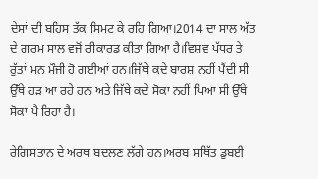ਦੇਸਾਂ ਦੀ ਬਹਿਸ ਤੱਕ ਸਿਮਟ ਕੇ ਰਹਿ ਗਿਆ।2014 ਦਾ ਸਾਲ ਅੱਤ ਦੇ ਗਰਮ ਸਾਲ ਵਜੋਂ ਰੀਕਾਰਡ ਕੀਤਾ ਗਿਆ ਹੈ।ਵਿਸ਼ਵ ਪੱਧਰ ਤੇ ਰੁੱਤਾਂ ਮਨ ਮੌਜੀ ਹੋ ਗਈਆਂ ਹਨ।ਜਿੱਥੇ ਕਦੇ ਬਾਰਸ਼ ਨਹੀਂ ਪੈਂਦੀ ਸੀ ਉੱਥੇ ਹੜ ਆ ਰਹੇ ਹਨ ਅਤੇ ਜਿੱਥੇ ਕਦੇ ਸੋਕਾ ਨਹੀਂ ਪਿਆ ਸੀ ਉੱਥੇ ਸੋਕਾ ਪੈ ਰਿਹਾ ਹੈ।

ਰੇਗਿਸਤਾਨ ਦੇ ਅਰਥ ਬਦਲਣ ਲੱਗੇ ਹਨ।ਅਰਬ ਸਥਿੱਤ ਡੁਬਈ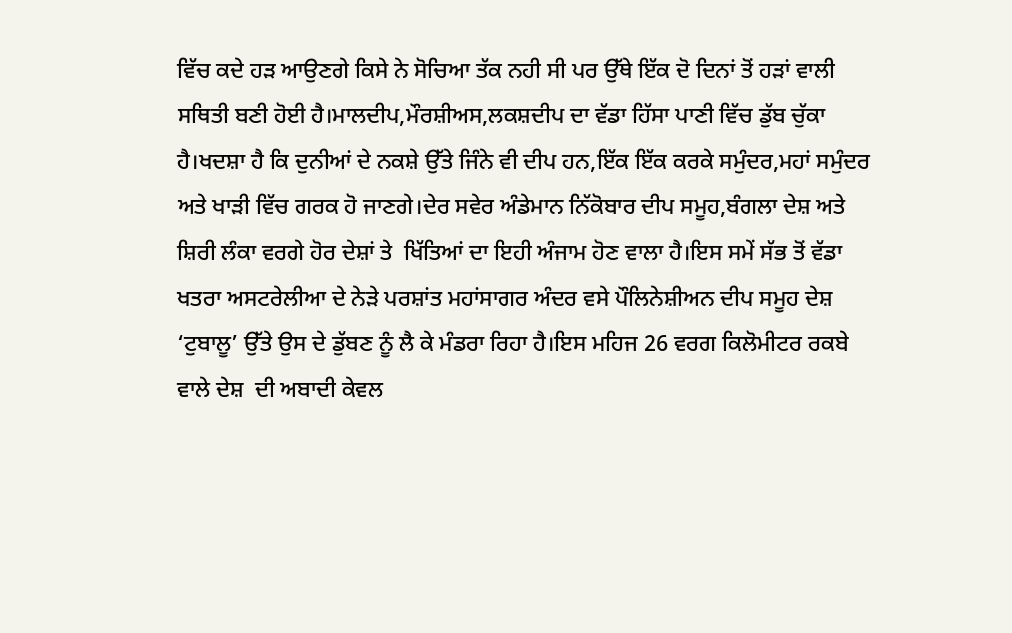ਵਿੱਚ ਕਦੇ ਹੜ ਆਉਣਗੇ ਕਿਸੇ ਨੇ ਸੋਚਿਆ ਤੱਕ ਨਹੀ ਸੀ ਪਰ ਉੱਥੇ ਇੱਕ ਦੋ ਦਿਨਾਂ ਤੋਂ ਹੜਾਂ ਵਾਲੀ ਸਥਿਤੀ ਬਣੀ ਹੋਈ ਹੈ।ਮਾਲਦੀਪ,ਮੌਰਸ਼ੀਅਸ,ਲਕਸ਼ਦੀਪ ਦਾ ਵੱਡਾ ਹਿੱਸਾ ਪਾਣੀ ਵਿੱਚ ਡੁੱਬ ਚੁੱਕਾ ਹੈ।ਖਦਸ਼ਾ ਹੈ ਕਿ ਦੁਨੀਆਂ ਦੇ ਨਕਸ਼ੇ ਉੱਤੇ ਜਿੰਨੇ ਵੀ ਦੀਪ ਹਨ,ਇੱਕ ਇੱਕ ਕਰਕੇ ਸਮੁੰਦਰ,ਮਹਾਂ ਸਮੁੰਦਰ ਅਤੇ ਖਾੜੀ ਵਿੱਚ ਗਰਕ ਹੋ ਜਾਣਗੇ।ਦੇਰ ਸਵੇਰ ਅੰਡੇਮਾਨ ਨਿੱਕੋਬਾਰ ਦੀਪ ਸਮੂਹ,ਬੰਗਲਾ ਦੇਸ਼ ਅਤੇ ਸ਼ਿਰੀ ਲੰਕਾ ਵਰਗੇ ਹੋਰ ਦੇਸ਼ਾਂ ਤੇ  ਖਿੱਤਿਆਂ ਦਾ ਇਹੀ ਅੰਜਾਮ ਹੋਣ ਵਾਲਾ ਹੈ।ਇਸ ਸਮੇਂ ਸੱਭ ਤੋਂ ਵੱਡਾ ਖਤਰਾ ਅਸਟਰੇਲੀਆ ਦੇ ਨੇੜੇ ਪਰਸ਼ਾਂਤ ਮਹਾਂਸਾਗਰ ਅੰਦਰ ਵਸੇ ਪੌਲਿਨੇਸ਼ੀਅਨ ਦੀਪ ਸਮੂਹ ਦੇਸ਼ ‘ਟੁਬਾਲੂ’ ਉੱਤੇ ਉਸ ਦੇ ਡੁੱਬਣ ਨੂੰ ਲੈ ਕੇ ਮੰਡਰਾ ਰਿਹਾ ਹੈ।ਇਸ ਮਹਿਜ 26 ਵਰਗ ਕਿਲੋਮੀਟਰ ਰਕਬੇ ਵਾਲੇ ਦੇਸ਼  ਦੀ ਅਬਾਦੀ ਕੇਵਲ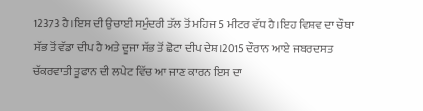12373 ਹੈ।ਇਸ ਦੀ ਉਚਾਈ ਸਮੁੰਦਰੀ ਤੱਲ ਤੋਂ ਮਹਿਜ 5 ਮੀਟਰ ਵੱਧ ਹੈ।ਇਹ ਵਿਸ਼ਵ ਦਾ ਚੌਥਾ ਸੱਭ ਤੋਂ ਵੱਡਾ ਦੀਪ ਹੈ ਅਤੇ ਦੂਜਾ ਸੱਭ ਤੋਂ ਛੋਟਾ ਦੀਪ ਦੇਸ਼।2015 ਦੌਰਾਨ ਆਏ ਜਬਰਦਸਤ ਚੱਕਰਵਾਤੀ ਤੂਫਾਨ ਦੀ ਲਪੇਟ ਵਿੱਚ ਆ ਜਾਣ ਕਾਰਨ ਇਸ ਦਾ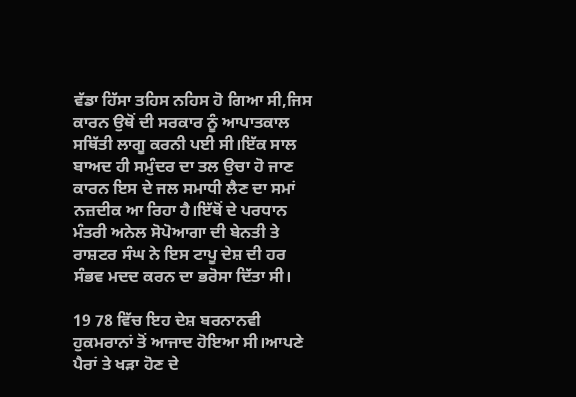ਵੱਡਾ ਹਿੱਸਾ ਤਹਿਸ ਨਹਿਸ ਹੋ ਗਿਆ ਸੀ,ਜਿਸ ਕਾਰਨ ਉਥੋਂ ਦੀ ਸਰਕਾਰ ਨੂੰ ਆਪਾਤਕਾਲ ਸਥਿੱਤੀ ਲਾਗੂ ਕਰਨੀ ਪਈ ਸੀ।ਇੱਕ ਸਾਲ ਬਾਅਦ ਹੀ ਸਮੁੰਦਰ ਦਾ ਤਲ ਉਚਾ ਹੋ ਜਾਣ ਕਾਰਨ ਇਸ ਦੇ ਜਲ ਸਮਾਧੀ ਲੈਣ ਦਾ ਸਮਾਂ ਨਜ਼ਦੀਕ ਆ ਰਿਹਾ ਹੈ।ਇੱਥੋਂ ਦੇ ਪਰਧਾਨ ਮੰਤਰੀ ਅਨੇਲ ਸੋਪੋਆਗਾ ਦੀ ਬੇਨਤੀ ਤੇ ਰਾਸ਼ਟਰ ਸੰਘ ਨੇ ਇਸ ਟਾਪੂ ਦੇਸ਼ ਦੀ ਹਰ ਸੰਭਵ ਮਦਦ ਕਰਨ ਦਾ ਭਰੋਸਾ ਦਿੱਤਾ ਸੀ।

19 78 ਵਿੱਚ ਇਹ ਦੇਸ਼ ਬਰਨਾਨਵੀ ਹੁਕਮਰਾਨਾਂ ਤੋਂ ਆਜਾਦ ਹੋਇਆ ਸੀ।ਆਪਣੇ ਪੈਰਾਂ ਤੇ ਖੜਾ ਹੋਣ ਦੇ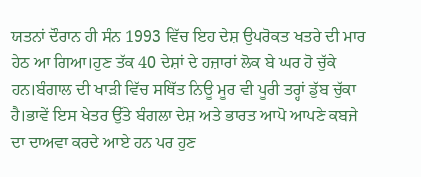ਯਤਨਾਂ ਦੌਰਾਨ ਹੀ ਸੰਨ 1993 ਵਿੱਚ ਇਹ ਦੇਸ਼ ਉਪਰੋਕਤ ਖਤਰੇ ਦੀ ਮਾਰ ਹੇਠ ਆ ਗਿਆ।ਹੁਣ ਤੱਕ 40 ਦੇਸ਼ਾਂ ਦੇ ਹਜ਼ਾਰਾਂ ਲੋਕ ਬੇ ਘਰ ਹੋ ਚੁੱਕੇ ਹਨ।ਬੰਗਾਲ ਦੀ ਖਾੜੀ ਵਿੱਚ ਸਥਿੱਤ ਨਿਊ ਮੂਰ ਵੀ ਪੂਰੀ ਤਰ੍ਹਾਂ ਡੁੱਬ ਚੁੱਕਾ ਹੈ।ਭਾਵੇਂ ਇਸ ਖੇਤਰ ਉੱਤੇ ਬੰਗਲਾ ਦੇਸ਼ ਅਤੇ ਭਾਰਤ ਆਪੋ ਆਪਣੇ ਕਬਜੇ ਦਾ ਦਾਅਵਾ ਕਰਦੇ ਆਏ ਹਨ ਪਰ ਹੁਣ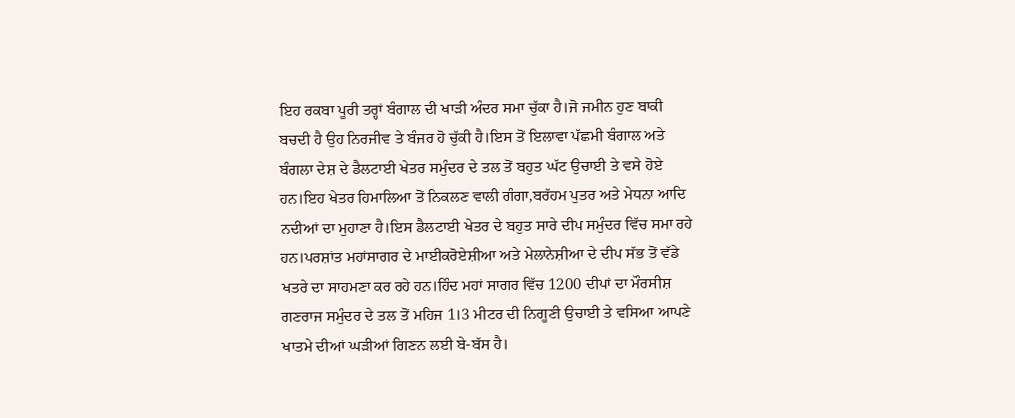ਇਹ ਰਕਬਾ ਪੂਰੀ ਤਰ੍ਹਾਂ ਬੰਗਾਲ ਦੀ ਖਾੜੀ ਅੰਦਰ ਸਮਾ ਚੁੱਕਾ ਹੈ।ਜੋ ਜਮੀਨ ਹੁਣ ਬਾਕੀ ਬਚਦੀ ਹੈ ਉਹ ਨਿਰਜੀਵ ਤੇ ਬੰਜਰ ਹੋ ਚੁੱਕੀ ਹੈ।ਇਸ ਤੋਂ ਇਲਾਵਾ ਪੱਛਮੀ ਬੰਗਾਲ ਅਤੇ ਬੰਗਲਾ ਦੇਸ਼ ਦੇ ਡੈਲਟਾਈ ਖੇਤਰ ਸਮੁੰਦਰ ਦੇ ਤਲ ਤੋਂ ਬਹੁਤ ਘੱਟ ਉਚਾਈ ਤੇ ਵਸੇ ਹੋਏ ਹਨ।ਇਹ ਖੇਤਰ ਹਿਮਾਲਿਆ ਤੋਂ ਨਿਕਲਣ ਵਾਲੀ ਗੰਗਾ,ਬਰੱਹਮ ਪੁਤਰ ਅਤੇ ਮੇਧਨਾ ਆਦਿ ਨਦੀਆਂ ਦਾ ਮੁਹਾਣਾ ਹੈ।ਇਸ ਡੈਲਟਾਈ ਖੇਤਰ ਦੇ ਬਹੁਤ ਸਾਰੇ ਦੀਪ ਸਮੁੰਦਰ ਵਿੱਚ ਸਮਾ ਰਹੇ ਹਨ।ਪਰਸ਼ਾਂਤ ਮਹਾਂਸਾਗਰ ਦੇ ਮਾਈਕਰੋਏਸ਼ੀਆ ਅਤੇ ਮੇਲਾਨੇਸ਼ੀਆ ਦੇ ਦੀਪ ਸੱਭ ਤੋਂ ਵੱਡੇ ਖਤਰੇ ਦਾ ਸਾਹਮਣਾ ਕਰ ਰਹੇ ਹਨ।ਹਿੰਦ ਮਹਾਂ ਸਾਗਰ ਵਿੱਚ 1200 ਦੀਪਾਂ ਦਾ ਮੌਰਸੀਸ਼ ਗਣਰਾਜ ਸਮੁੰਦਰ ਦੇ ਤਲ ਤੋਂ ਮਹਿਜ 1।3 ਮੀਟਰ ਦੀ ਨਿਗੂਣੀ ਉਚਾਈ ਤੇ ਵਸਿਆ ਆਪਣੇ ਖਾਤਮੇ ਦੀਆਂ ਘੜੀਆਂ ਗਿਣਨ ਲਈ ਬੇ-ਬੱਸ ਹੈ।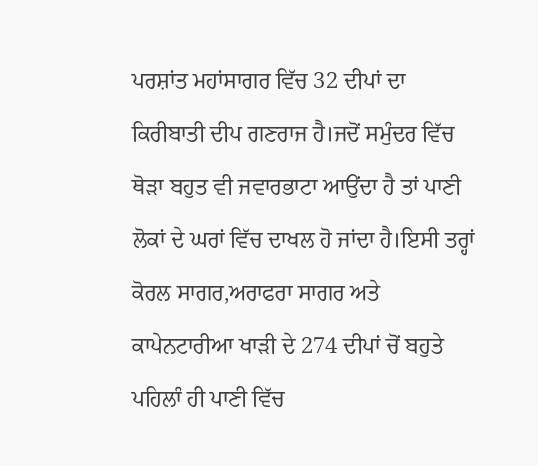ਪਰਸ਼ਾਂਤ ਮਹਾਂਸਾਗਰ ਵਿੱਚ 32 ਦੀਪਾਂ ਦਾ ਕਿਰੀਬਾਤੀ ਦੀਪ ਗਣਰਾਜ ਹੈ।ਜਦੋਂ ਸਮੁੰਦਰ ਵਿੱਚ ਥੋੜਾ ਬਹੁਤ ਵੀ ਜਵਾਰਭਾਟਾ ਆਉਂਦਾ ਹੈ ਤਾਂ ਪਾਣੀ ਲੋਕਾਂ ਦੇ ਘਰਾਂ ਵਿੱਚ ਦਾਖਲ ਹੋ ਜਾਂਦਾ ਹੈ।ਇਸੀ ਤਰ੍ਹਾਂ ਕੋਰਲ ਸਾਗਰ,ਅਰਾਫਰਾ ਸਾਗਰ ਅਤੇ ਕਾਪੇਨਟਾਰੀਆ ਖਾੜੀ ਦੇ 274 ਦੀਪਾਂ ਚੋਂ ਬਹੁਤੇ ਪਹਿਲਾੰ ਹੀ ਪਾਣੀ ਵਿੱਚ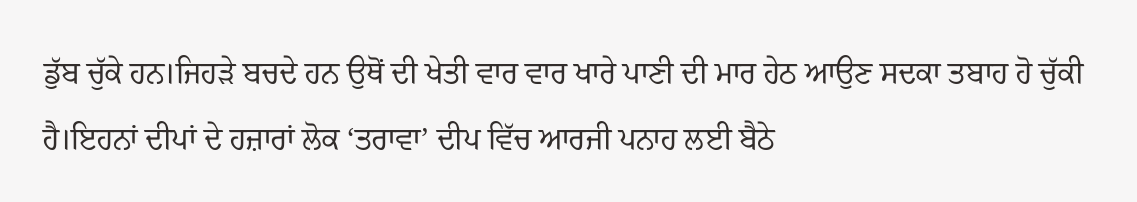ਡੁੱਬ ਚੁੱਕੇ ਹਨ।ਜਿਹੜੇ ਬਚਦੇ ਹਨ ਉਥੋਂ ਦੀ ਖੇਤੀ ਵਾਰ ਵਾਰ ਖਾਰੇ ਪਾਣੀ ਦੀ ਮਾਰ ਹੇਠ ਆਉਣ ਸਦਕਾ ਤਬਾਹ ਹੋ ਚੁੱਕੀ ਹੈ।ਇਹਨਾਂ ਦੀਪਾਂ ਦੇ ਹਜ਼ਾਰਾਂ ਲੋਕ ‘ਤਰਾਵਾ’ ਦੀਪ ਵਿੱਚ ਆਰਜੀ ਪਨਾਹ ਲਈ ਬੈਠੇ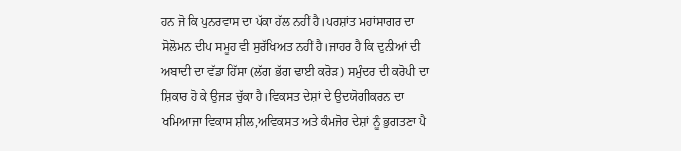ਹਨ ਜੋ ਕਿ ਪੁਨਰਵਾਸ ਦਾ ਪੱਕਾ ਹੱਲ ਨਹੀਂ ਹੈ।ਪਰਸ਼ਾਂਤ ਮਹਾਂਸਾਗਰ ਦਾ ਸੋਲੋਮਨ ਦੀਪ ਸਮੂਹ ਵੀ ਸੁਰੱਖਿਅਤ ਨਹੀਂ ਹੈ।ਜਾਹਰ ਹੈ ਕਿ ਦੁਨੀਆਂ ਦੀ ਅਬਾਦੀ ਦਾ ਵੱਡਾ ਹਿੱਸਾ (ਲੱਗ ਭੱਗ ਢਾਈ ਕਰੋੜ) ਸਮੁੰਦਰ ਦੀ ਕਰੋਪੀ ਦਾ ਸ਼ਿਕਾਰ ਹੋ ਕੇ ਉਜੜ ਚੁੱਕਾ ਹੈ।ਵਿਕਸਤ ਦੇਸ਼ਾਂ ਦੇ ਉਦਯੋਗੀਕਰਨ ਦਾ ਖਮਿਆਜਾ ਵਿਕਾਸ ਸ਼ੀਲ,ਅਵਿਕਸਤ ਅਤੇ ਕੰਮਜੋਰ ਦੇਸ਼ਾਂ ਨੂੰ ਭੁਗਤਣਾ ਪੈ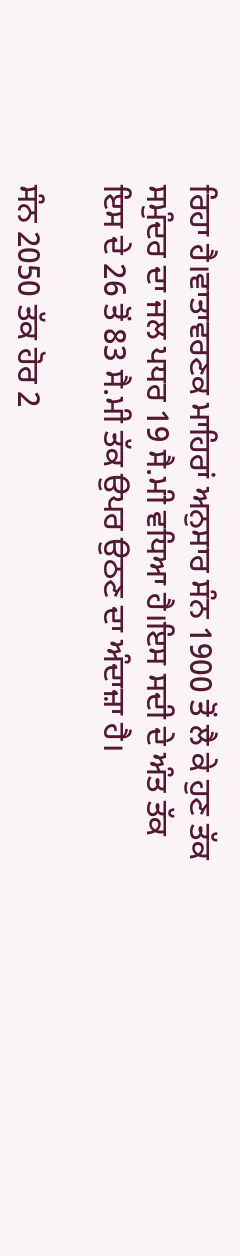ਰਿਹਾ ਹੈ।ਵਾਤਾਵਰਣਕ ਮਾਹਿਰਾਂ ਅਨੁਸਾਰ ਸੰਨ 1900 ਤੋਂ ਲੈ ਕੇ ਹੁਣ ਤੱਕ ਸਮੁੰਦਰ ਦਾ ਜਲ ਪਧਰ 19 ਸੈ.ਮੀ ਵਧਿਆ ਹੈ।ਇਸ ਸਦੀ ਦੇ ਅੰਤ ਤੱਕ ਇਸ ਦੇ 26 ਤੋਂ 83 ਸੈ.ਮੀ ਤੱਕ ਉਪਰ ਉਠਣ ਦਾ ਅੰਦਾਜ਼ਾ ਹੈ।

ਸੰਨ 2050 ਤੱਕ ਹੋਰ 2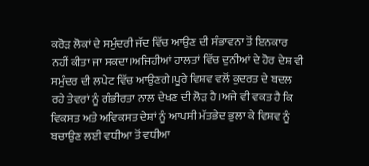ਕਰੋੜ ਲੋਕਾਂ ਦੇ ਸਮੁੰਦਰੀ ਜੱਦ ਵਿੱਚ ਆਉਣ ਦੀ ਸੰਭਾਵਨਾ ਤੋਂ ਇਨਕਾਰ ਨਹੀਂ ਕੀਤਾ ਜਾ ਸਕਦਾ।ਅਜਿਹੀਆਂ ਹਾਲਤਾਂ ਵਿੱਚ ਦੁਨੀਆਂ ਦੇ ਹੋਰ ਦੇਸ਼ ਵੀ ਸਮੁੰਦਰ ਦੀ ਲਪੇਟ ਵਿੱਚ ਆਉਣਗੇ।ਪੂਰੇ ਵਿਸ਼ਵ ਵਲੋਂ ਕੁਦਰਤ ਦੇ ਬਦਲ ਰਹੇ ਤੇਵਰਾਂ ਨੂੰ ਗੰਭੀਰਤਾ ਨਾਲ ਦੇਖਣ ਦੀ ਲੋੜ ਹੈ।ਅਜੇ ਵੀ ਵਕਤ ਹੈ ਕਿ ਵਿਕਸਤ ਅਤੇ ਅਵਿਕਸਤ ਦੇਸ਼ਾਂ ਨੂੰ ਆਪਸੀ ਮੱਤਭੇਦ ਭੁਲਾ ਕੇ ਵਿਸ਼ਵ ਨੂੰ ਬਚਾਉਣ ਲਈ ਵਧੀਆ ਤੋਂ ਵਧੀਆ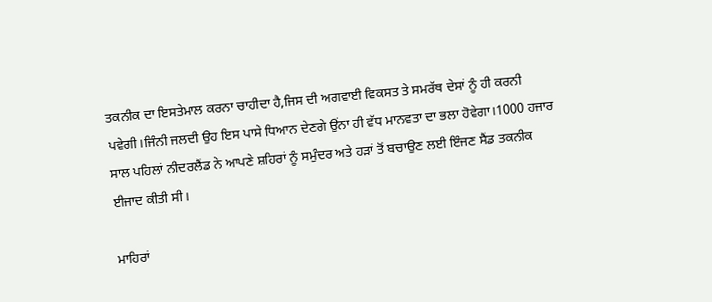ਤਕਨੀਕ ਦਾ ਇਸਤੇਮਾਲ ਕਰਨਾ ਚਾਹੀਦਾ ਹੈ,ਜਿਸ ਦੀ ਅਗਵਾਈ ਵਿਕਸਤ ਤੇ ਸਮਰੱਥ ਦੇਸਾਂ ਨੂੰ ਹੀ ਕਰਨੀ ਪਵੇਗੀ।ਜਿੰਨੀ ਜਲਦੀ ਉਹ ਇਸ ਪਾਸੇ ਧਿਆਨ ਦੇਣਗੇ ਉਂਨਾ ਹੀ ਵੱਧ ਮਾਨਵਤਾ ਦਾ ਭਲਾ ਹੋਵੇਗਾ।1000 ਹਜਾਰ ਸਾਲ ਪਹਿਲਾਂ ਨੀਦਰਲੈਂਡ ਨੇ ਆਪਣੇ ਸ਼ਹਿਰਾਂ ਨੂੰ ਸਮੁੰਦਰ ਅਤੇ ਹੜਾਂ ਤੋਂ ਬਚਾਉਣ ਲਈ ਇੰਜਣ ਸੈਂਡ ਤਕਨੀਕ ਈਜਾਦ ਕੀਤੀ ਸੀ।

ਮਾਹਿਰਾਂ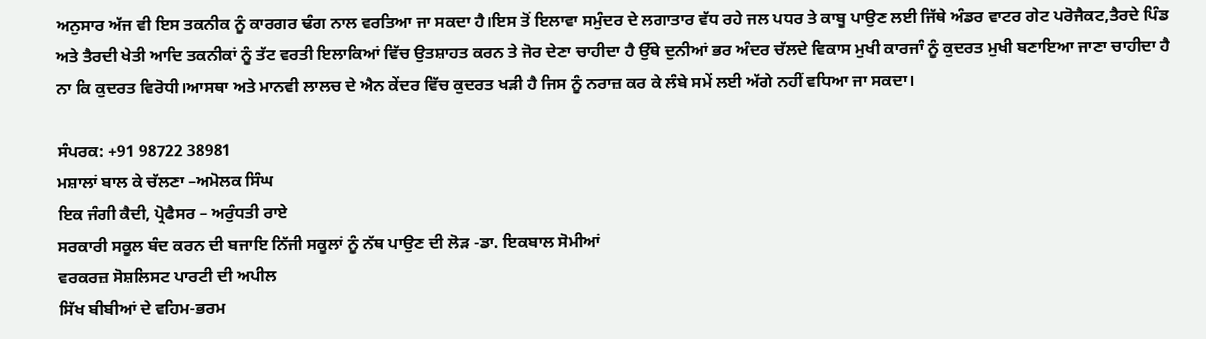ਅਨੁਸਾਰ ਅੱਜ ਵੀ ਇਸ ਤਕਨੀਕ ਨੂੰ ਕਾਰਗਰ ਢੰਗ ਨਾਲ ਵਰਤਿਆ ਜਾ ਸਕਦਾ ਹੈ।ਇਸ ਤੋਂ ਇਲਾਵਾ ਸਮੁੰਦਰ ਦੇ ਲਗਾਤਾਰ ਵੱਧ ਰਹੇ ਜਲ ਪਧਰ ਤੇ ਕਾਬੂ ਪਾਉਣ ਲਈ ਜਿੱਥੇ ਅੰਡਰ ਵਾਟਰ ਗੇਟ ਪਰੋਜੈਕਟ,ਤੈਰਦੇ ਪਿੰਡ ਅਤੇ ਤੈਰਦੀ ਖੇਤੀ ਆਦਿ ਤਕਨੀਕਾਂ ਨੂੰ ਤੱਟ ਵਰਤੀ ਇਲਾਕਿਆਂ ਵਿੱਚ ਉਤਸ਼ਾਹਤ ਕਰਨ ਤੇ ਜੋਰ ਦੇਣਾ ਚਾਹੀਦਾ ਹੈ ਉੱਥੇ ਦੁਨੀਆਂ ਭਰ ਅੰਦਰ ਚੱਲਦੇ ਵਿਕਾਸ ਮੁਖੀ ਕਾਰਜਾੰ ਨੂੰ ਕੁਦਰਤ ਮੁਖੀ ਬਣਾਇਆ ਜਾਣਾ ਚਾਹੀਦਾ ਹੈ ਨਾ ਕਿ ਕੁਦਰਤ ਵਿਰੋਧੀ।ਆਸਥਾ ਅਤੇ ਮਾਨਵੀ ਲਾਲਚ ਦੇ ਐਨ ਕੇਂਦਰ ਵਿੱਚ ਕੁਦਰਤ ਖੜੀ ਹੈ ਜਿਸ ਨੂੰ ਨਰਾਜ਼ ਕਰ ਕੇ ਲੰਬੇ ਸਮੇਂ ਲਈ ਅੱਗੇ ਨਹੀਂ ਵਧਿਆ ਜਾ ਸਕਦਾ।

ਸੰਪਰਕ: +91 98722 38981
ਮਸ਼ਾਲਾਂ ਬਾਲ ਕੇ ਚੱਲਣਾ –ਅਮੋਲਕ ਸਿੰਘ
ਇਕ ਜੰਗੀ ਕੈਦੀ, ਪ੍ਰੋਫੈਸਰ – ਅਰੁੰਧਤੀ ਰਾਏ
ਸਰਕਾਰੀ ਸਕੂਲ ਬੰਦ ਕਰਨ ਦੀ ਬਜਾਇ ਨਿੱਜੀ ਸਕੂਲਾਂ ਨੂੰ ਨੱਥ ਪਾਉਣ ਦੀ ਲੋੜ -ਡਾ. ਇਕਬਾਲ ਸੋਮੀਆਂ
ਵਰਕਰਜ਼ ਸੋਸ਼ਲਿਸਟ ਪਾਰਟੀ ਦੀ ਅਪੀਲ
ਸਿੱਖ ਬੀਬੀਆਂ ਦੇ ਵਹਿਮ-ਭਰਮ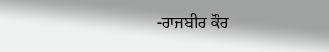-ਰਾਜਬੀਰ ਕੌਰ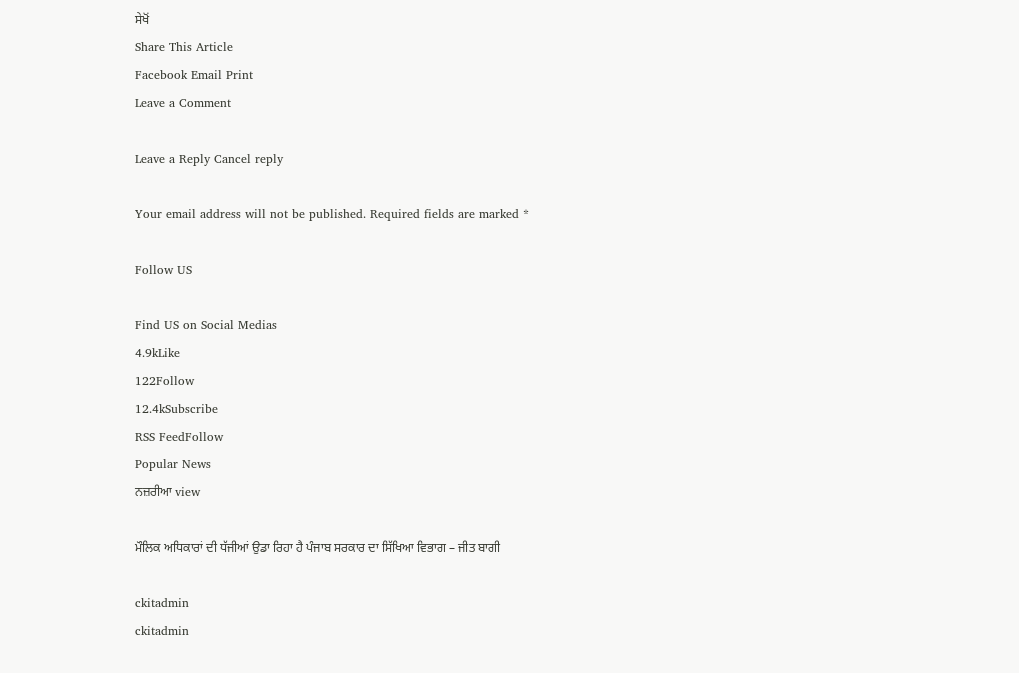ਸੇਖੋਂ
Share This Article
Facebook Email Print
Leave a Comment

Leave a Reply Cancel reply

Your email address will not be published. Required fields are marked *

Follow US

Find US on Social Medias
4.9kLike
122Follow
12.4kSubscribe
RSS FeedFollow
Popular News
ਨਜ਼ਰੀਆ view

ਮੌਲਿਕ ਅਧਿਕਾਰਾਂ ਦੀ ਧੱਜੀਆਂ ਉਡਾ ਰਿਹਾ ਹੈ ਪੰਜਾਬ ਸਰਕਾਰ ਦਾ ਸਿੱਖਿਆ ਵਿਭਾਗ – ਜੀਤ ਬਾਗੀ

ckitadmin
ckitadmin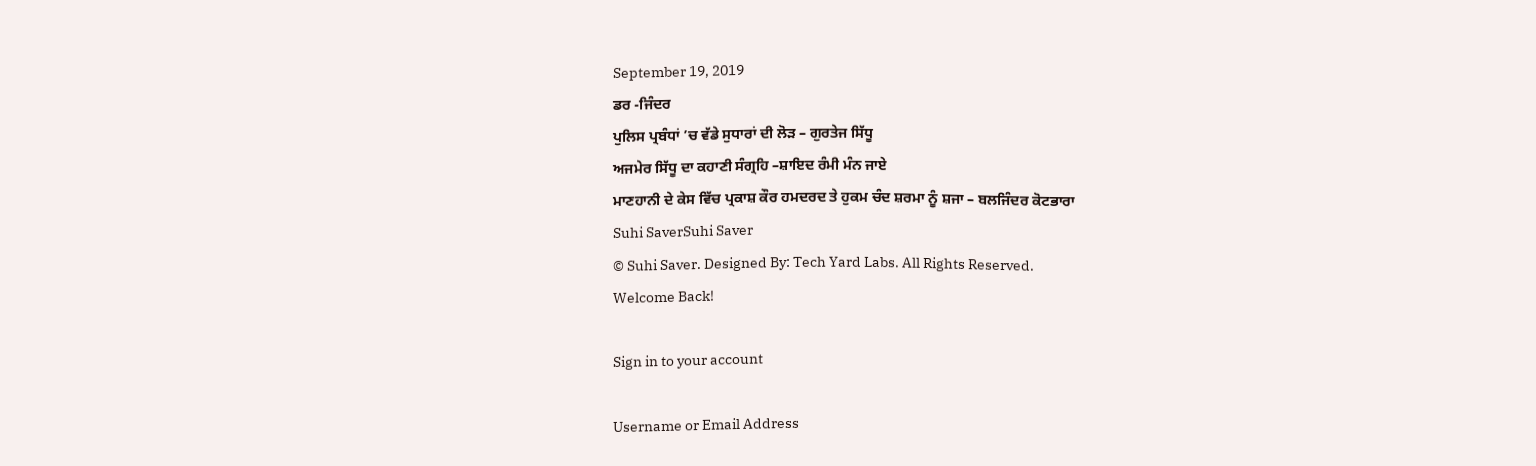September 19, 2019
ਡਰ -ਜਿੰਦਰ
ਪੁਲਿਸ ਪ੍ਰਬੰਧਾਂ ’ਚ ਵੱਡੇ ਸੁਧਾਰਾਂ ਦੀ ਲੋੜ – ਗੁਰਤੇਜ ਸਿੱਧੂ
ਅਜਮੇਰ ਸਿੱਧੂ ਦਾ ਕਹਾਣੀ ਸੰਗ੍ਰਹਿ –ਸ਼ਾਇਦ ਰੰਮੀ ਮੰਨ ਜਾਏ
ਮਾਣਹਾਨੀ ਦੇ ਕੇਸ ਵਿੱਚ ਪ੍ਰਕਾਸ਼ ਕੌਰ ਹਮਦਰਦ ਤੇ ਹੁਕਮ ਚੰਦ ਸ਼ਰਮਾ ਨੂੰ ਸ਼ਜਾ – ਬਲਜਿੰਦਰ ਕੋਟਭਾਰਾ
Suhi SaverSuhi Saver
© Suhi Saver. Designed By: Tech Yard Labs. All Rights Reserved.
Welcome Back!

Sign in to your account

Username or Email Address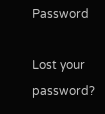Password

Lost your password?